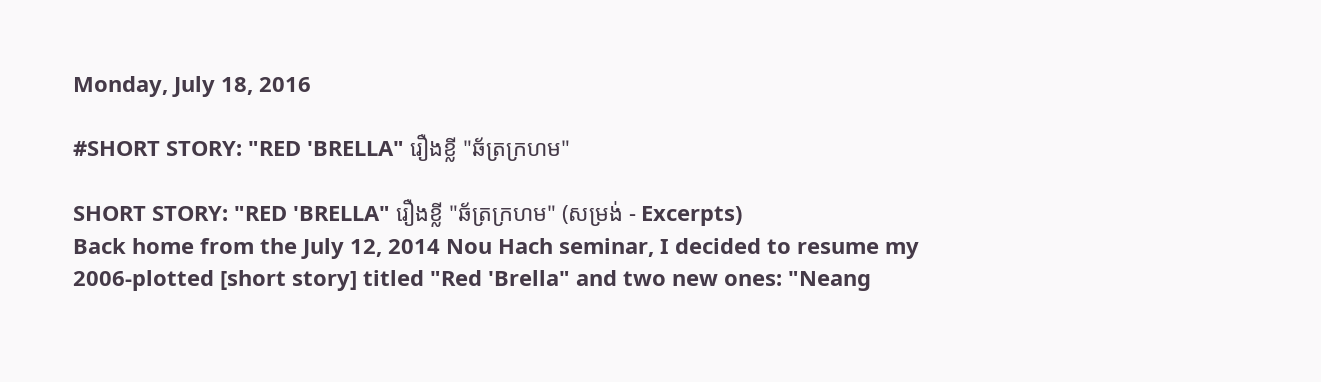Monday, July 18, 2016

#SHORT STORY: "RED 'BRELLA" រឿងខ្លី "ឆ័ត្រក្រហម"

SHORT STORY: "RED 'BRELLA" រឿងខ្លី "ឆ័ត្រក្រហម" (សម្រង់ - Excerpts)
Back home from the July 12, 2014 Nou Hach seminar, I decided to resume my 2006-plotted [short story] titled "Red 'Brella" and two new ones: "Neang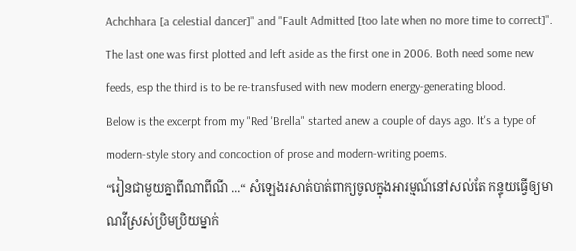Achchhara [a celestial dancer]" and "Fault Admitted [too late when no more time to correct]". The last one was first plotted and left aside as the first one in 2006. Both need some new feeds, esp the third is to be re-transfused with new modern energy-generating blood.
Below is the excerpt from my "Red 'Brella" started anew a couple of days ago. It's a type of modern-style story and concoction of prose and modern-writing poems.
“រៀនជាមួយគ្នាពីណាពីណី ...“ សំឡេងរសាត់បាត់ពាក្យចូលក្នុងអារម្មណ៍នៅសល់តែ កន្ទុយធ្វើឲ្យមាណវីស្រស់ប្រិមប្រិយម្នាក់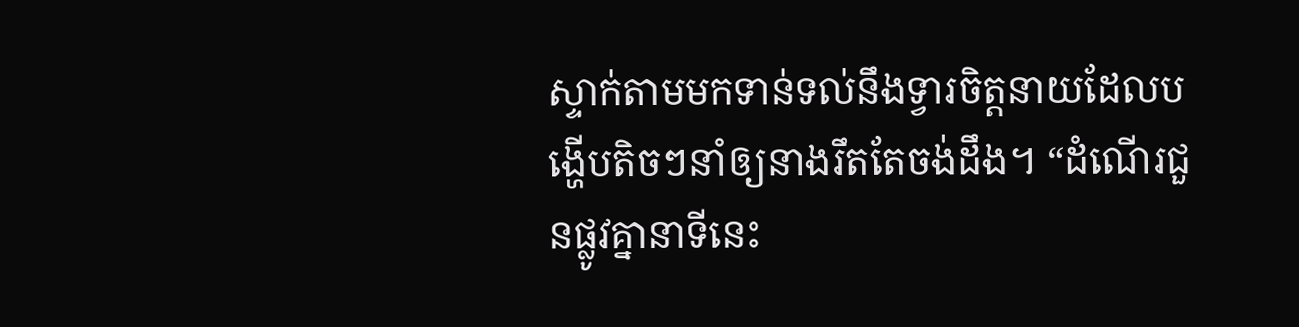ស្ទាក់តាមមកទាន់ទល់នឹងទ្វារចិត្តនាយដែលបង្ហើបតិចៗនាំឲ្យនាងរឹតតែចង់ដឹង។ “ដំណើរជួនផ្លូវគ្នានាទីនេះ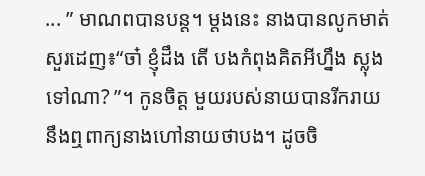... ” មាណពបានបន្ត។ ម្ដងនេះ នាងបានលូកមាត់សួរដេញ៖“ចា៎ ខ្ញុំដឹង តើ បងកំពុងគិតអីហ្នឹង ស្លុងទៅណា? ”។ កូនចិត្ត មួយរបស់នាយបានរីករាយនឹងឮពាក្យនាងហៅនាយថាបង។ ដូចចិ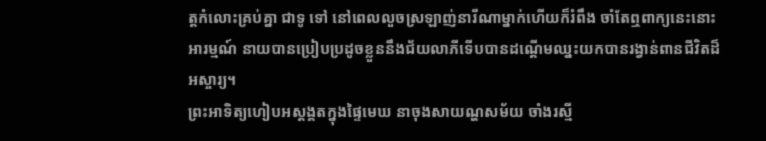ត្តកំលោះគ្រប់គ្នា ជាទូ ទៅ នៅពេលលួចស្រឡាញ់នារីណាម្នាក់ហើយក៏រំពឹង ចាំតែឮពាក្យនេះនោះ អារម្មណ៍ នាយបានប្រៀបប្រដូចខ្លួននឹងជ័យលាភីទើបបានដណ្ដើមឈ្នះយកបានរង្វាន់ពានជីវិតដ៏អស្ចារ្យ។
ព្រះអាទិត្យហៀបអស្ដង្គតក្នុងផ្ទៃមេឃ នាចុងសាយណ្ហសម័យ ចាំងរស្មី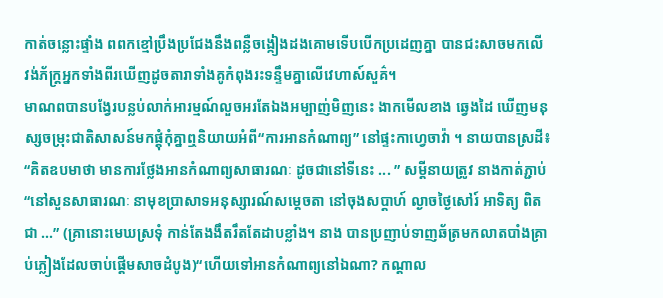កាត់ចន្លោះផ្ទាំង ពពកខ្មៅប្រឹងប្រជែងនឹងពន្លឺចង្កៀងដងគោមទើបបើកប្រដេញគ្នា បានជះសាចមកលើ វង់ភ័ក្ត្រអ្នកទាំងពីរឃើញដូចតារាទាំងគូកំពុងរះទន្ទឹមគ្នាលើវេហាស៍សួគ៌។
មាណពបានបង្វែរបន្លប់លាក់អារម្មណ៍លួចអរតែឯងអម្បាញ់មិញនេះ ងាកមើលខាង ឆ្វេងដៃ ឃើញមនុស្សចម្រុះជាតិសាសន៍មកផ្ដុំកុំគ្នាឮនិយាយអំពី“ការអានកំណាព្យ” នៅផ្ទះកាហ្វេចាវ៉ា ។ នាយបានស្រដី៖
“គិតឧបមាថា មានការថ្លែងអានកំណាព្យសាធារណៈ ដូចជានៅទីនេះ ... ” សម្ដីនាយត្រូវ នាងកាត់ភ្ជាប់ “នៅសួនសាធារណៈ នាមុខប្រាសាទអនុស្សារណ៍សម្ដេចតា នៅចុងសប្ដាហ៍ ល្ងាចថ្ងៃសៅរ៍ អាទិត្យ ពិតជា ...” (គ្រានោះមេឃស្រទុំ កាន់តែងងឹតរឹតតែដាបខ្លាំង។ នាង បានប្រញាប់ទាញឆ័ត្រមកលាតបាំងគ្រាប់ភ្លៀងដែលចាប់ផ្ដើមសាចដំបូង)“ហើយទៅអានកំណាព្យនៅឯណា? កណ្ដាល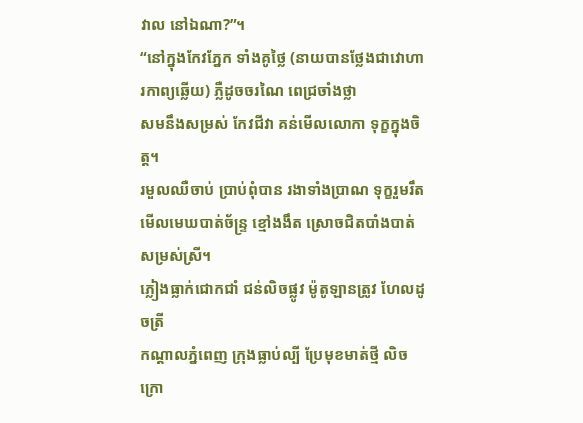វាល នៅឯណា?”។
“នៅក្នុងកែវភ្នែក ទាំងគូថ្លៃ (នាយបានថ្លែងជាវោហារកាព្យឆ្លើយ) ភ្លឺដូចចរណៃ ពេជ្រចាំងថ្លា
សមនឹងសម្រស់ កែវជីវា គន់មើលលោកា ទុក្ខក្នុងចិត្ត។
រមួលឈឺចាប់ ប្រាប់ពុំបាន រងាទាំងប្រាណ ទុក្ខរួមរឹត
មើលមេឃបាត់ច័ន្ទ្រ ខ្មៅងងឹត ស្រោចជិតបាំងបាត់ សម្រស់ស្រី។
ភ្លៀងធ្លាក់ជោកជាំ ជន់លិចផ្លូវ ម៉ូតូឡានត្រូវ ហែលដូចត្រី
កណ្ដាលភ្នំពេញ ក្រុងធ្លាប់ល្បី ប្រែមុខមាត់ថ្មី លិចក្រោ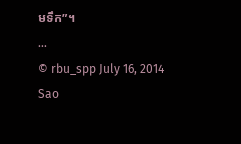មទឹក”។
...
© rbu_spp July 16, 2014 Sao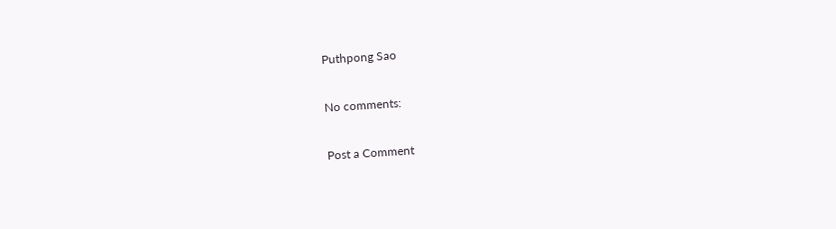Puthpong Sao

No comments:

Post a Comment